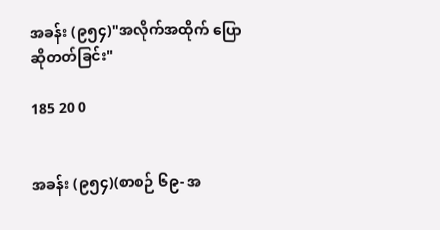အခန်း (၉၅၄)"အလိုက်အထိုက် ပြောဆိုတတ်ခြင်း"

185 20 0


အခန်း (၉၅၄)(စာစဉ် ၆၉- အ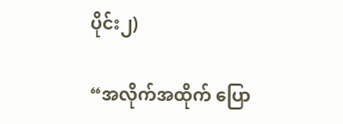ပိုင်း၂)

“အလိုက်အထိုက် ပြော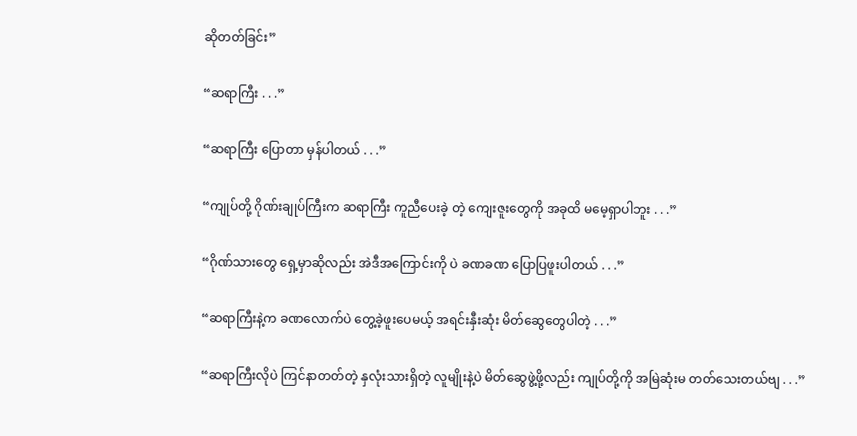ဆိုတတ်ခြင်း”

“ဆရာကြီး . . .”

“ဆရာကြီး ပြောတာ မှန်ပါတယ် . . .”

“ကျုပ်တို့ ဂိုဏ်းချုပ်ကြီးက ဆရာကြီး ကူညီပေးခဲ့ တဲ့ ကျေးဇူးတွေကို အခုထိ မမေ့ရှာပါဘူး . . .”

“ဂိုဏ်သားတွေ ရှေ့မှာဆိုလည်း အဲဒီအကြောင်းကို ပဲ ခဏခဏ ပြောပြဖူးပါတယ် . . .”

“ဆရာကြီးနဲ့က ခဏလောက်ပဲ တွေ့ခဲ့ဖူးပေမယ့် အရင်းနှီးဆုံး မိတ်ဆွေတွေပါတဲ့ . . .”

“ဆရာကြီးလိုပဲ ကြင်နာတတ်တဲ့ နှလုံးသားရှိတဲ့ လူမျိုးနဲ့ပဲ မိတ်ဆွေဖွဲ့ဖို့လည်း ကျုပ်တို့ကို အမြဲဆုံးမ တတ်သေးတယ်ဗျ . . .”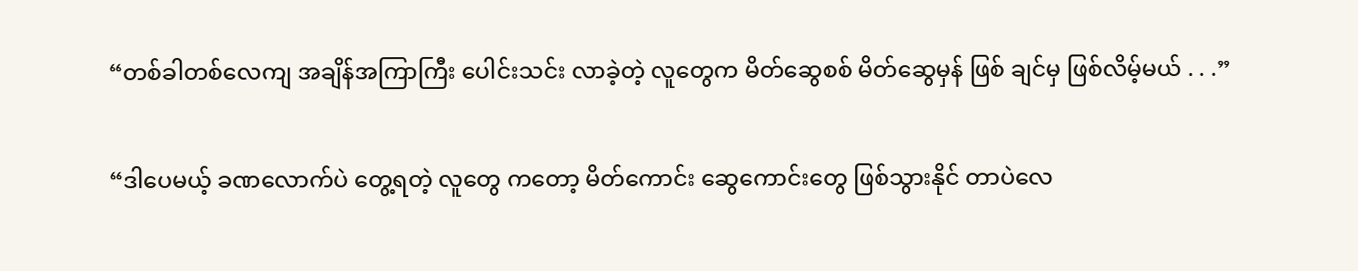“တစ်ခါတစ်လေကျ အချိန်အကြာကြီး ပေါင်းသင်း လာခဲ့တဲ့ လူတွေက မိတ်ဆွေစစ် မိတ်ဆွေမှန် ဖြစ် ချင်မှ ဖြစ်လိမ့်မယ် . . .”

“ဒါပေမယ့် ခဏလောက်ပဲ တွေ့ရတဲ့ လူတွေ ကတော့ မိတ်ကောင်း ဆွေကောင်းတွေ ဖြစ်သွားနိုင် တာပဲလေ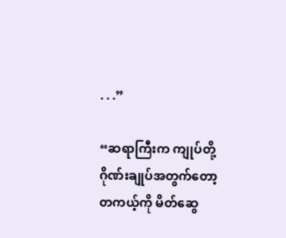. . .”

“ဆရာကြီးက ကျုပ်တို့ ဂိုဏ်းချုပ်အတွက်တော့ တကယ့်ကို မိတ်ဆွေ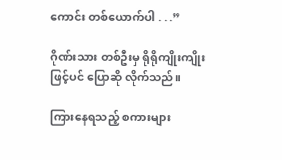ကောင်း တစ်ယောက်ပါ . . .”

ဂိုဏ်းသား တစ်ဦးမှ ရိုရိုကျိုးကျိုးဖြင့်ပင် ပြောဆို လိုက်သည်။

ကြားနေရသည့် စကားများ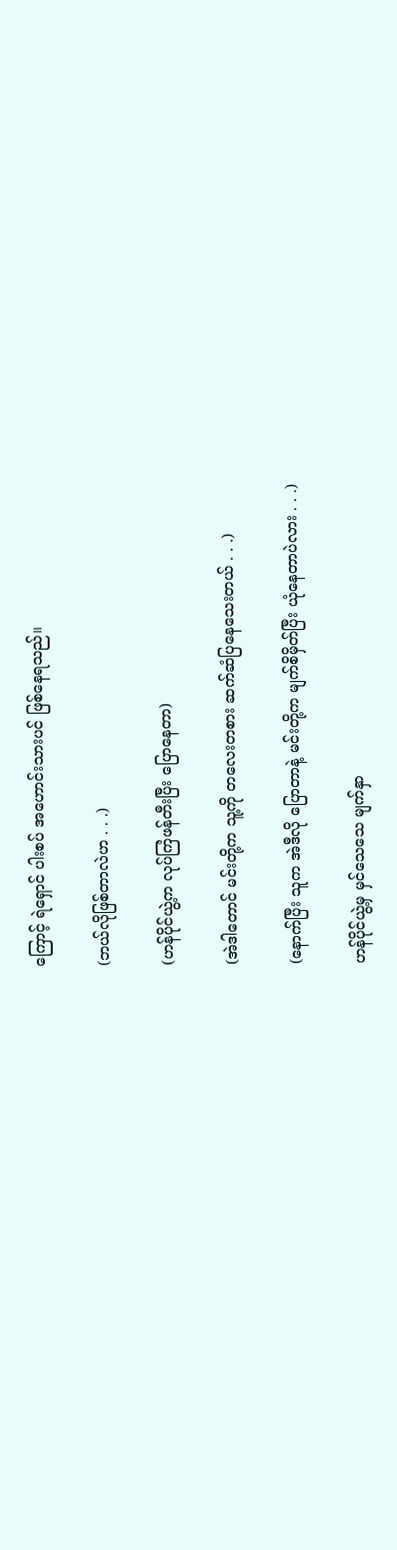ကြောင့် ရဲရှောင် ပါးစပ် အဟောင်းသားပင် ဖြစ်နေရသည်။

(ဘယ်လိုဖြစ်တာလဲဟ . . .)

(ဟန်ပိုင်ယွဲ့က လုပ်ကြံဖန်တီးပြီး ပြောနေတာ)

(အဲဒါတောင် မင်းတို့က သူ့ကို တလေးတစား ဆက်ဆံပြနေသေးတယ် . . .)

(နောက်ပြီး သူက အဲဒီလို ပြောတာနဲ့ မင်းတို့က မျက်စိမှိတ်ပြီး ယုံနေတာပဲလား . . .)

ဟန်ပိုင်ယွဲ့မှ မှင်သေသေ မျက်နှာ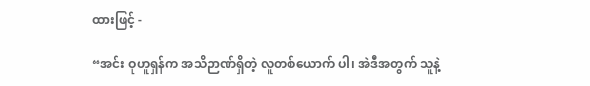ထားဖြင့် -

“အင်း ဝုဟူရှန်က အသိဉာဏ်ရှိတဲ့ လူတစ်ယောက် ပါ၊ အဲဒီအတွက် သူနဲ့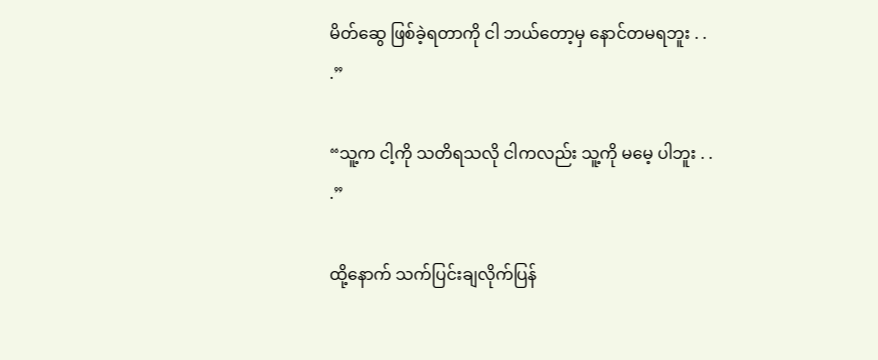မိတ်ဆွေ ဖြစ်ခဲ့ရတာကို ငါ ဘယ်တော့မှ နောင်တမရဘူး . . .”

“သူ့က ငါ့ကို သတိရသလို ငါကလည်း သူ့ကို မမေ့ ပါဘူး . . .”

ထို့နောက် သက်ပြင်းချလိုက်ပြန်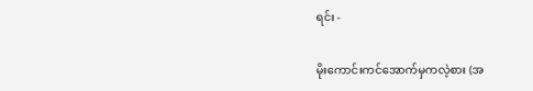ရင်း -

မိုးကောင်းကင်အောက်မှကလဲ့စား (အ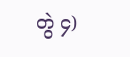တွဲ ၄)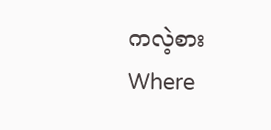ကလဲ့စားWhere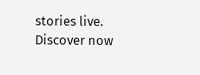stories live. Discover now